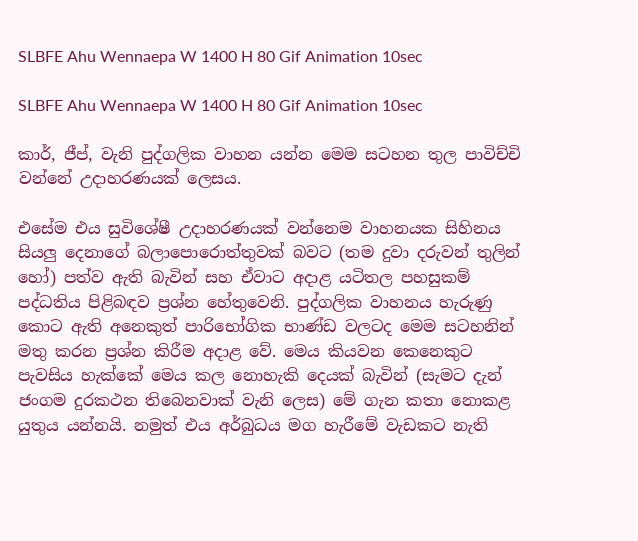SLBFE Ahu Wennaepa W 1400 H 80 Gif Animation 10sec

SLBFE Ahu Wennaepa W 1400 H 80 Gif Animation 10sec

කාර්, ජීප්, වැනි පුද්ගලික වාහන යන්න මෙම සටහන තුල පාවිච්චි වන්නේ උදාහරණයක් ලෙසය.

එසේම එය සුවිශේෂී උදාහරණයක් වන්නෙම වාහනයක සිහිනය සියලු දෙනාගේ බලාපොරොත්තුවක් බවට (තම දුවා දරුවන් තුලින් හෝ) පත්ව ඇති බැවින් සහ ඒවාට අදාළ යටිතල පහසුකම් පද්ධතිය පිළිබඳව ප්‍රශ්න හේතුවෙනි. පුද්ගලික වාහනය හැරුණු කොට ඇති අනෙකුත් පාරිභෝගික භාණ්ඩ වලටද මෙම සටහනින් මතු කරන ප්‍රශ්න කිරීම අදාළ වේ. මෙය කියවන කෙනෙකුට පැවසිය හැක්කේ මෙය කල නොහැකි දෙයක් බැවින් (සැමට දැන් ජංගම දුරකථන තිබෙනවාක් වැනි ලෙස) මේ ගැන කතා නොකළ යුතුය යන්නයි. නමුත් එය අර්බුධය මග හැරීමේ වැඩකට නැති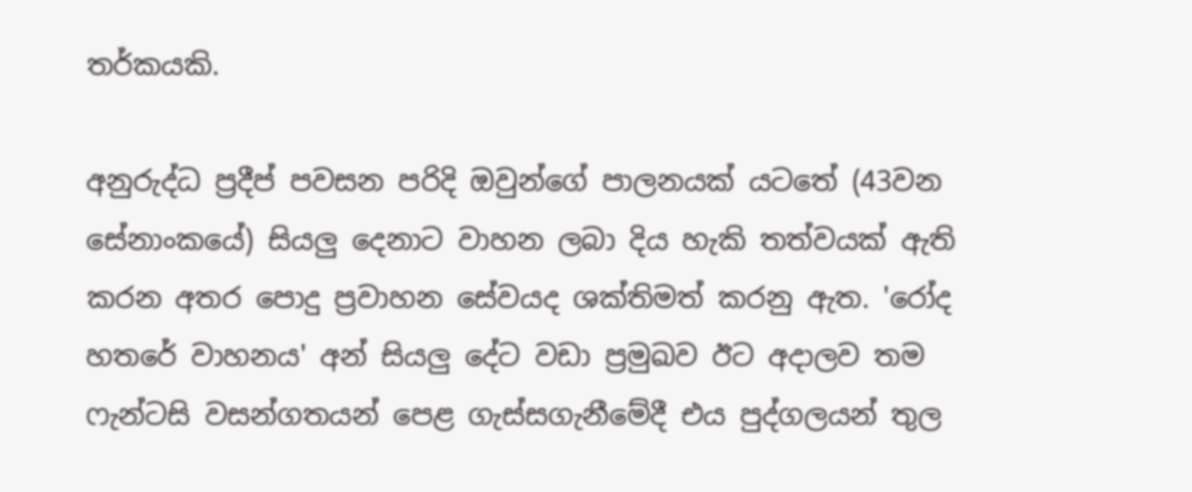තර්කයකි.

අනුරුද්ධ ප්‍රදීප් පවසන පරිදි ඔවුන්ගේ පාලනයක් යටතේ (43වන සේනාංකයේ) සියලු දෙනාට වාහන ලබා දිය හැකි තත්වයක් ඇති කරන අතර පොදු ප්‍රවාහන සේවයද ශක්තිමත් කරනු ඇත. 'රෝද හතරේ වාහනය' අන් සියලු දේට වඩා ප්‍රමුඛව ඊට අදාලව තම ෆැන්ටසි වසන්ගතයන් පෙළ ගැස්සගැනීමේදී එය පුද්ගලයන් තුල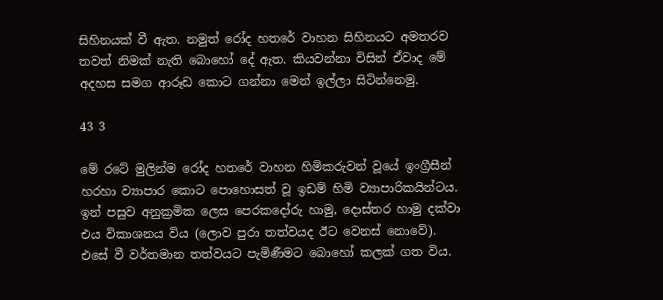සිහිනයක් වී ඇත. නමුත් රෝද හතරේ වාහන සිහිනයට අමතරව තවත් නිමක් නැති බොහෝ දේ ඇත. කියවන්නා විසින් ඒවාද මේ අදහස සමග ආරූඩ කොට ගන්නා මෙන් ඉල්ලා සිටින්නෙමු.

43 3

මේ රටේ මුලින්ම රෝද හතරේ වාහන හිමිකරුවන් වූයේ ඉංග්‍රීසීන් හරහා ව්‍යාපාර කොට පොහොසත් වූ ඉඩම් හිමි ව්‍යාපාරිකයින්ටය. ඉන් පසුව අනුක්‍රමික ලෙස පෙරකදෝරු හාමු, දොස්තර හාමු දක්වා එය විකාශනය විය (ලොව පුරා තත්වයද ඊට වෙනස් නොවේ). එසේ වී වර්තමාන තත්වයට පැමිණීමට බොහෝ කලක් ගත විය.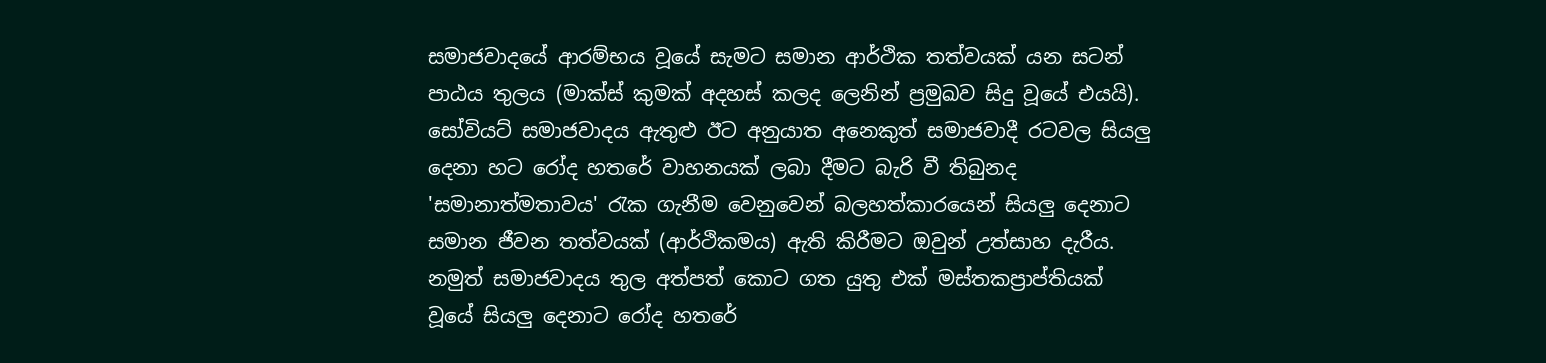සමාජවාදයේ ආරම්භය වූයේ සැමට සමාන ආර්ථික තත්වයක් යන සටන් පාඨය තුලය (මාක්ස් කුමක් අදහස් කලද ලෙනින් ප්‍රමුඛව සිදු වූයේ එයයි). සෝවියට් සමාජවාදය ඇතුළු ඊට අනුයාත අනෙකුත් සමාජවාදී රටවල සියලු දෙනා හට රෝද හතරේ වාහනයක් ලබා දීමට බැරි වී තිබුනද 'සමානාත්මතාවය' රැක ගැනීම වෙනුවෙන් බලහත්කාරයෙන් සියලු දෙනාට සමාන ජීවන තත්වයක් (ආර්ථිකමය) ඇති කිරීමට ඔවුන් උත්සාහ දැරීය. නමුත් සමාජවාදය තුල අත්පත් කොට ගත යුතු එක් මස්තකප්‍රාප්තියක් වූයේ සියලු දෙනාට රෝද හතරේ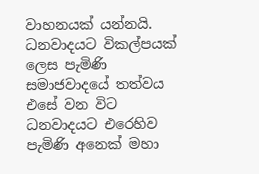වාහනයක් යන්නයි. ධනවාදයට විකල්පයක් ලෙස පැමිණි සමාජවාදයේ තත්වය එසේ වන විට ධනවාදයට එරෙහිව පැමිණි අනෙක් මහා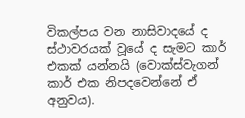විකල්පය වන නාසිවාදයේ ද ස්ථාවරයක් වූයේ ද සැමට කාර් එකක් යන්නයි (වොක්ස්වැගන් කාර් එක නිපදවෙන්නේ ඒ අනුවය).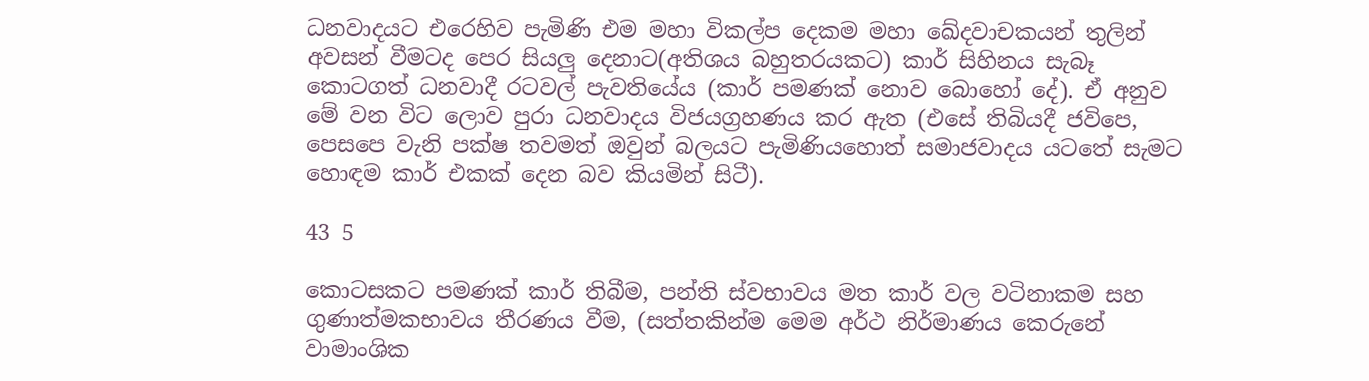ධනවාදයට එරෙහිව පැමිණි එම මහා විකල්ප දෙකම මහා ඛේදවාචකයන් තුලින් අවසන් වීමටද පෙර සියලු දෙනාට(අතිශය බහුතරයකට) කාර් සිහිනය සැබෑ කොටගත් ධනවාදී රටවල් පැවතියේය (කාර් පමණක් නොව බොහෝ දේ). ඒ අනුව මේ වන විට ලොව පුරා ධනවාදය විජයග්‍රහණය කර ඇත (එසේ තිබියදී ජවිපෙ, පෙසපෙ වැනි පක්ෂ තවමත් ඔවුන් බලයට පැමිණියහොත් සමාජවාදය යටතේ සැමට හොඳම කාර් එකක් දෙන බව කියමින් සිටී).

43 5

කොටසකට පමණක් කාර් තිබීම, පන්ති ස්වභාවය මත කාර් වල වටිනාකම සහ ගුණාත්මකභාවය තීරණය වීම, (සත්තකින්ම මෙම අර්ථ නිර්මාණය කෙරුනේ වාමාංශික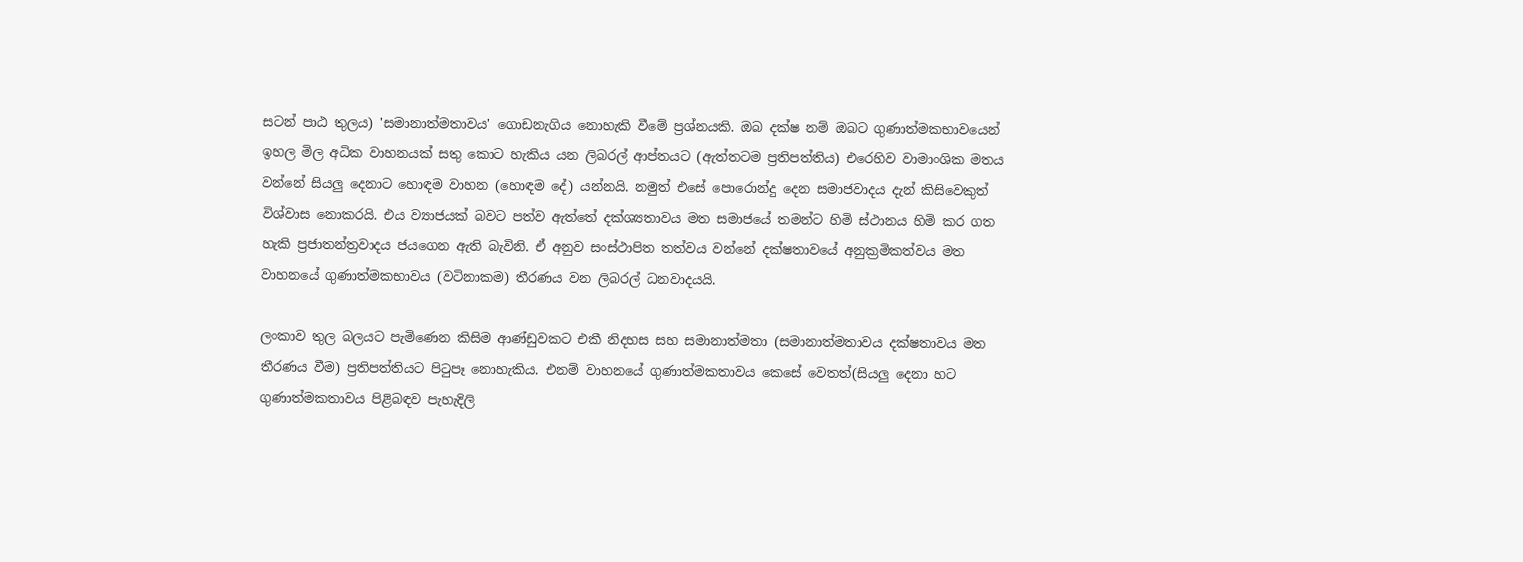සටන් පාඨ තුලය) 'සමානාත්මතාවය' ගොඩනැගිය නොහැකි වීමේ ප්‍රශ්නයකි. ඔබ දක්ෂ නම් ඔබට ගුණාත්මකභාවයෙන් ඉහල මිල අධික වාහනයක් සතු කොට හැකිය යන ලිබරල් ආප්තයට (ඇත්තටම ප්‍රතිපත්තිය) එරෙහිව වාමාංශික මතය වන්නේ සියලු දෙනාට හොඳම වාහන (හොඳම දේ) යන්නයි. නමුත් එසේ පොරොන්දු දෙන සමාජවාදය දැන් කිසිවෙකුත් විශ්වාස නොකරයි. එය ව්‍යාජයක් බවට පත්ව ඇත්තේ දක්ශ්‍යතාවය මත සමාජයේ තමන්ට හිමි ස්ථානය හිමි කර ගත හැකි ප්‍රජාතන්ත්‍රවාදය ජයගෙන ඇති බැවිනි. ඒ අනුව සංස්ථාපිත තත්වය වන්නේ දක්ෂතාවයේ අනුක්‍රමිකත්වය මත වාහනයේ ගුණාත්මකභාවය (වටිනාකම) තීරණය වන ලිබරල් ධනවාදයයි.

ලංකාව තුල බලයට පැමිණෙන කිසිම ආණ්ඩුවකට එකී නිදහස සහ සමානාත්මතා (සමානාත්මතාවය දක්ෂතාවය මත තීරණය වීම) ප්‍රතිපත්තියට පිටුපෑ නොහැකිය. එනම් වාහනයේ ගුණාත්මකතාවය කෙසේ වෙතත්(සියලු දෙනා හට ගුණාත්මකතාවය පිළිබඳව පැහැදිලි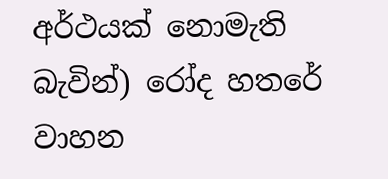අර්ථයක් නොමැති බැවින්) රෝද හතරේ වාහන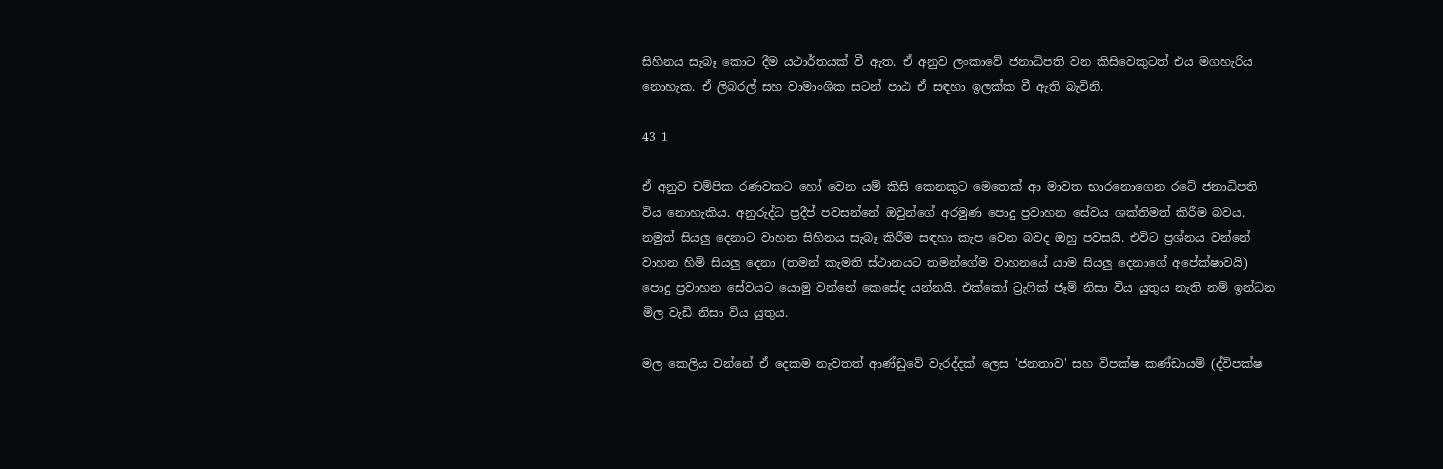සිහිනය සැබෑ කොට දීම යථාර්තයක් වී ඇත. ඒ අනුව ලංකාවේ ජනාධිපති වන කිසිවෙකුටත් එය මගහැරිය නොහැක. ඒ ලිබරල් සහ වාමාංශික සටන් පාඨ ඒ සඳහා ඉලක්ක වී ඇති බැවිනි.

43 1

ඒ අනුව චම්පික රණවකට හෝ වෙන යම් කිසි කෙනකුට මෙතෙක් ආ මාවත භාරනොගෙන රටේ ජනාධිපති විය නොහැකිය. අනුරුද්ධ ප්‍රදීප් පවසන්නේ ඔවුන්ගේ අරමුණ පොදු ප්‍රවාහන සේවය ශක්තිමත් කිරීම බවය. නමුත් සියලු දෙනාට වාහන සිහිනය සැබෑ කිරීම සඳහා කැප වෙන බවද ඔහු පවසයි. එවිට ප්‍රශ්නය වන්නේ වාහන හිමි සියලු දෙනා (තමන් කැමති ස්ථානයට තමන්ගේම වාහනයේ යාම සියලු දෙනාගේ අපේක්ෂාවයි) පොදු ප්‍රවාහන සේවයට යොමු වන්නේ කෙසේද යන්නයි. එක්කෝ ට්‍රැෆික් ජෑම් නිසා විය යුතුය නැති නම් ඉන්ධන මිල වැඩි නිසා විය යුතුය.

මල කෙලිය වන්නේ ඒ දෙකම නැවතත් ආණ්ඩුවේ වැරද්දක් ලෙස 'ජනතාව' සහ විපක්ෂ කණ්ඩායම් (ද්විපක්ෂ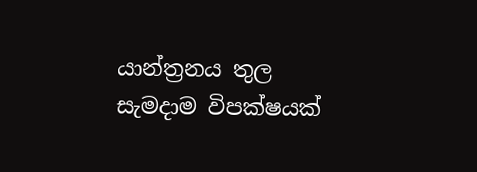යාන්ත්‍රනය තුල සැමදාම විපක්ෂයක්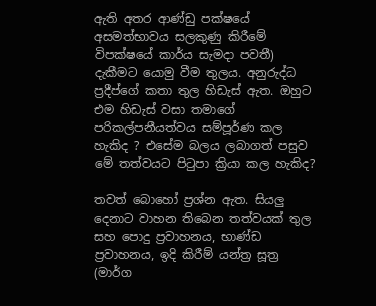ඇති අතර ආණ්ඩු පක්ෂයේ අසමත්භාවය සලකුණු කිරීමේ විපක්ෂයේ කාර්ය සැමදා පවතී) දැකීමට යොමු වීම තුලය. අනුරුද්ධ ප්‍රදීප්ගේ කතා තුල හිඩැස් ඇත. ඔහුට එම හිඩැස් වසා තමාගේ පරිකල්පනීයත්වය සම්පූර්ණ කල හැකිද ? එසේම බලය ලබාගත් පසුව මේ තත්වයට පිටුපා ක්‍රියා කල හැකිද?

තවත් බොහෝ ප්‍රශ්න ඇත. සියලු දෙනාට වාහන තිබෙන තත්වයක් තුල සහ පොදු ප්‍රවාහනය, භාණ්ඩ ප්‍රවාහනය, ඉදි කිරීම් යන්ත්‍ර සූත්‍ර (මාර්ග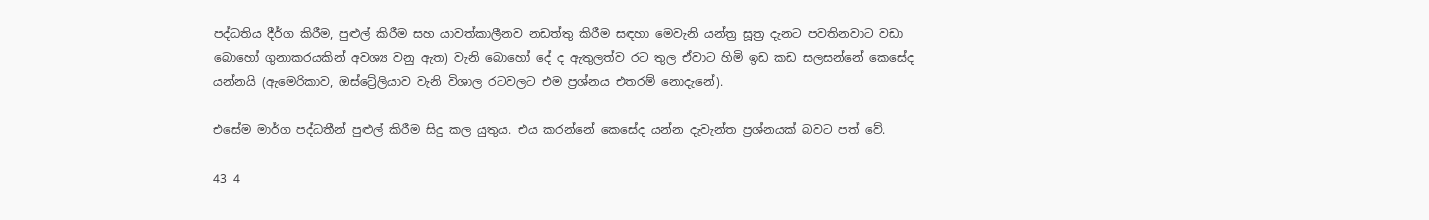පද්ධතිය දීර්ග කිරීම, පුළුල් කිරීම සහ යාවත්කාලීනව නඩත්තු කිරීම සඳහා මෙවැනි යන්ත්‍ර සූත්‍ර දැනට පවතිනවාට වඩා බොහෝ ගුනාකරයකින් අවශ්‍ය වනු ඇත) වැනි බොහෝ දේ ද ඇතුලත්ව රට තුල ඒවාට හිමි ඉඩ කඩ සලසන්නේ කෙසේද යන්නයි (ඇමෙරිකාව, ඔස්ට්‍රේලියාව වැනි විශාල රටවලට එම ප්‍රශ්නය එතරම් නොදැනේ).

එසේම මාර්ග පද්ධතීන් පුළුල් කිරීම සිදු කල යුතුය. එය කරන්නේ කෙසේද යන්න දැවැන්ත ප්‍රශ්නයක් බවට පත් වේ.

43 4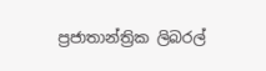ප්‍රජාතාන්ත්‍රික ලිබරල්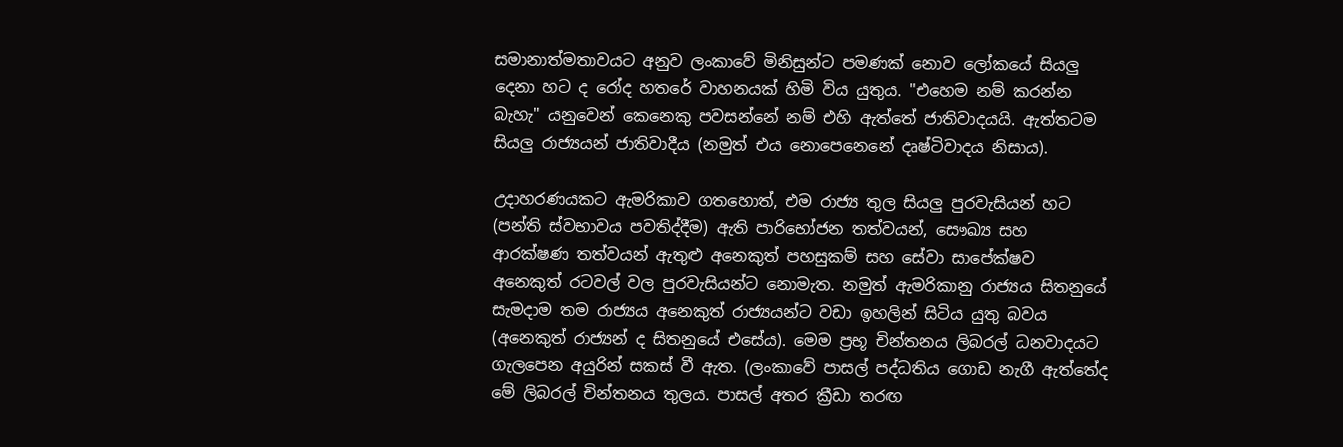සමානාත්මතාවයට අනුව ලංකාවේ මිනිසුන්ට පමණක් නොව ලෝකයේ සියලු දෙනා හට ද රෝද හතරේ වාහනයක් හිමි විය යුතුය. "එහෙම නම් කරන්න බැහැ" යනුවෙන් කෙනෙකු පවසන්නේ නම් එහි ඇත්තේ ජාතිවාදයයි. ඇත්තටම සියලු රාජ්‍යයන් ජාතිවාදීය (නමුත් එය නොපෙනෙනේ දෘෂ්ටිවාදය නිසාය).

උදාහරණයකට ඇමරිකාව ගතහොත්, එම රාජ්‍ය තුල සියලු පුරවැසියන් හට (පන්ති ස්වභාවය පවතිද්දීම) ඇති පාරිභෝජන තත්වයන්, සෞඛ්‍ය සහ ආරක්ෂණ තත්වයන් ඇතුළු අනෙකුත් පහසුකම් සහ සේවා සාපේක්ෂව අනෙකුත් රටවල් වල පුරවැසියන්ට නොමැත. නමුත් ඇමරිකානු රාජ්‍යය සිතනුයේ සැමදාම තම රාජ්‍යය අනෙකුත් රාජ්‍යයන්ට වඩා ඉහලින් සිටිය යුතු බවය (අනෙකුත් රාජ්‍යන් ද සිතනුයේ එසේය). මෙම ප්‍රභූ චින්තනය ලිබරල් ධනවාදයට ගැලපෙන අයුරින් සකස් වී ඇත. (ලංකාවේ පාසල් පද්ධතිය ගොඩ නැගී ඇත්තේද මේ ලිබරල් චින්තනය තුලය. පාසල් අතර ක්‍රීඩා තරඟ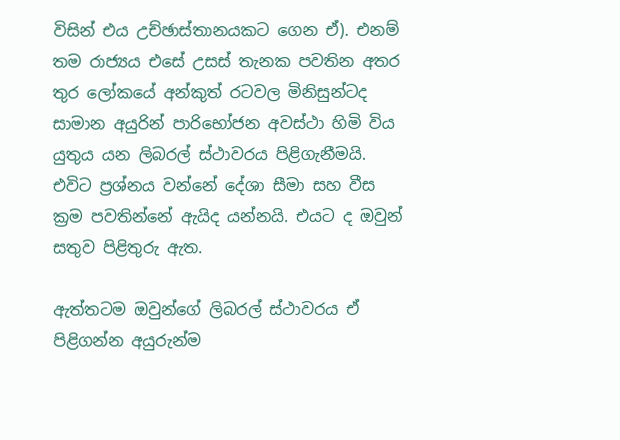විසින් එය උච්ඡාස්තානයකට ගෙන ඒ). එනම් තම රාජ්‍යය එසේ උසස් තැනක පවතින අතර තුර ලෝකයේ අන්කුත් රටවල මිනිසුන්ටද සාමාන අයුරින් පාරිභෝජන අවස්ථා හිමි විය යුතුය යන ලිබරල් ස්ථාවරය පිළිගැනීමයි. එවිට ප්‍රශ්නය වන්නේ දේශා සීමා සහ වීස ක්‍රම පවතින්නේ ඇයිද යන්නයි. එයට ද ඔවුන් සතුව පිළිතුරු ඇත.

ඇත්තටම ඔවුන්ගේ ලිබරල් ස්ථාවරය ඒ පිළිගන්න අයුරුන්ම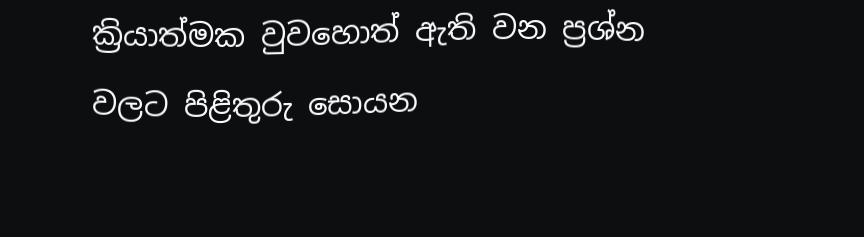ක්‍රියාත්මක වුවහොත් ඇති වන ප්‍රශ්න වලට පිළිතුරු සොයන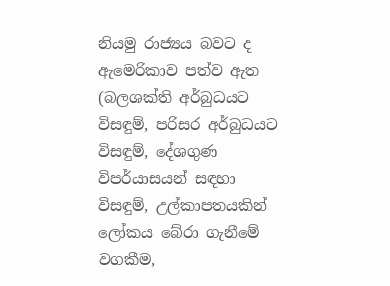නියමු රාජ්‍යය බවට ද ඇමෙරිකාව පත්ව ඇත (බලශක්ති අර්බුධයට විසඳුම්, පරිසර අර්බුධයට විසඳුම්, දේශගුණ විපර්යාසයන් සඳහා විසඳුම්, උල්කාපතයකින් ලෝකය බේරා ගැනීමේ වගකීම,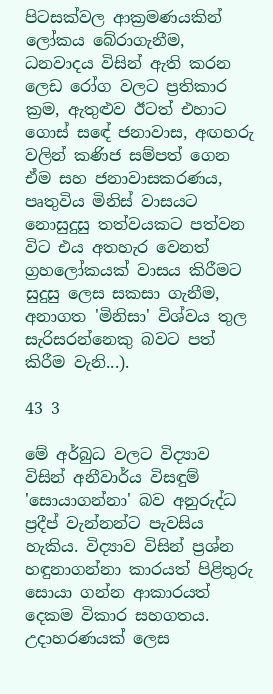පිටසක්වල ආක්‍රමණයකින් ලෝකය බේරාගැනීම, ධනවාදය විසින් ඇති කරන ලෙඩ රෝග වලට ප්‍රතිකාර ක්‍රම, ඇතුළුව ඊටත් එහාට ගොස් සඳේ ජනාවාස, අඟහරු වලින් කණිජ සම්පත් ගෙන ඒම සහ ජනාවාසකරණය, පෘතුවිය මිනිස් වාසයට නොසුදුසු තත්වයකට පත්වන විට එය අතහැර වෙනත් ග්‍රහලෝකයක් වාසය කිරීමට සුදුසු ලෙස සකසා ගැනීම, අනාගත 'මිනිසා' විශ්වය තුල සැරිසරන්නෙකු බවට පත් කිරීම වැනි...).

43 3

මේ අර්බුධ වලට විද්‍යාව විසින් අනීවාර්ය විසඳුම් 'සොයාගන්නා' බව අනුරුද්ධ ප්‍රදීප් වැන්නන්ට පැවසිය හැකිය. විද්‍යාව විසින් ප්‍රශ්න හඳුනාගන්නා කාරයත් පිළිතුරු සොයා ගන්න ආකාරයත් දෙකම විකාර සහගතය. උදාහරණයක් ලෙස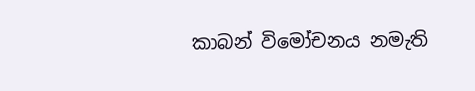කාබන් විමෝචනය නමැති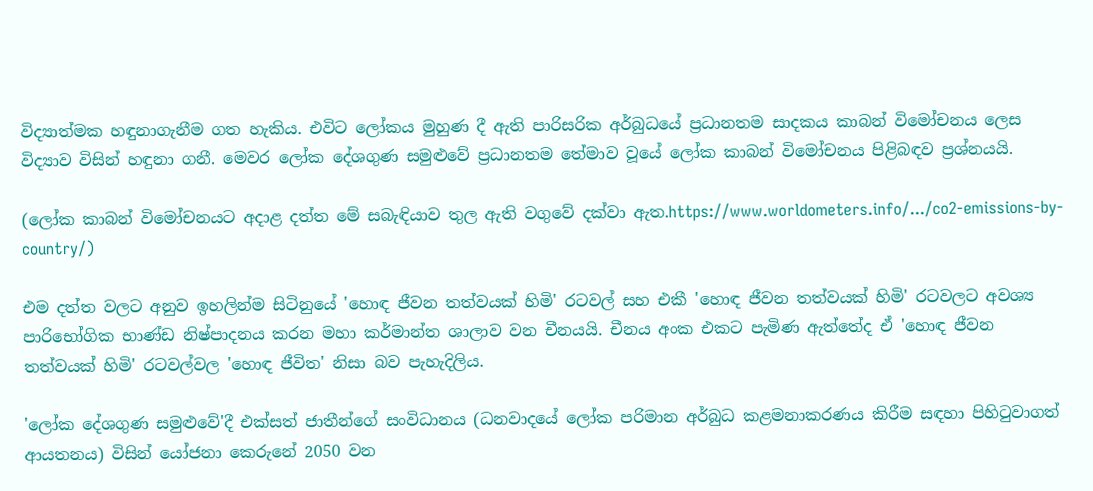විද්‍යාත්මක හඳුනාගැනීම ගත හැකිය. එවිට ලෝකය මුහුණ දී ඇති පාරිසරික අර්බුධයේ ප්‍රධානතම සාදකය කාබන් විමෝචනය ලෙස විද්‍යාව විසින් හඳුනා ගනී. මෙවර ලෝක දේශගුණ සමුළුවේ ප්‍රධානතම තේමාව වූයේ ලෝක කාබන් විමෝචනය පිළිබඳව ප්‍රශ්නයයි.

(ලෝක කාබන් විමෝචනයට අදාළ දත්ත මේ සබැඳියාව තුල ඇති වගුවේ දක්වා ඇත.https://www.worldometers.info/.../co2-emissions-by-country/)

එම දත්ත වලට අනුව ඉහලින්ම සිටිනුයේ 'හොඳ ජීවන තත්වයක් හිමි' රටවල් සහ එකී 'හොඳ ජීවන තත්වයක් හිමි' රටවලට අවශ්‍ය පාරිභෝගික භාණ්ඩ නිෂ්පාදනය කරන මහා කර්මාන්ත ශාලාව වන චීනයයි. චීනය අංක එකට පැමිණ ඇත්තේද ඒ 'හොඳ ජීවන තත්වයක් හිමි' රටවල්වල 'හොඳ ජීවිත' නිසා බව පැහැදිලිය.

'ලෝක දේශගුණ සමුළුවේ'දී එක්සත් ජාතීන්ගේ සංවිධානය (ධනවාදයේ ලෝක පරිමාන අර්බුධ කළමනාකරණය කිරීම සඳහා පිහිටුවාගත් ආයතනය) විසින් යෝජනා කෙරුනේ 2050 වන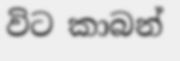විට කාබන්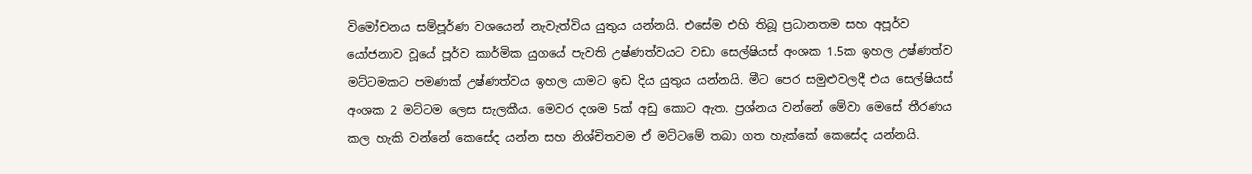විමෝචනය සම්පූර්ණ වශයෙන් නැවැත්විය යුතුය යන්නයි. එසේම එහි තිබූ ප්‍රධානතම සහ අපූර්ව යෝජනාව වූයේ පූර්ව කාර්මික යුගයේ පැවති උෂ්ණත්වයට වඩා සෙල්ෂියස් අංශක 1.5ක ඉහල උෂ්ණත්ව මට්ටමකට පමණක් උෂ්ණත්වය ඉහල යාමට ඉඩ දිය යුතුය යන්නයි. මීට පෙර සමුළුවලදී එය සෙල්ෂියස් අංශක 2 මට්ටම ලෙස සැලකීය. මෙවර දශම 5ක් අඩු කොට ඇත. ප්‍රශ්නය වන්නේ මේවා මෙසේ තීරණය කල හැකි වන්නේ කෙසේද යන්න සහ නිශ්චිතවම ඒ මට්ටමේ තබා ගත හැක්කේ කෙසේද යන්නයි.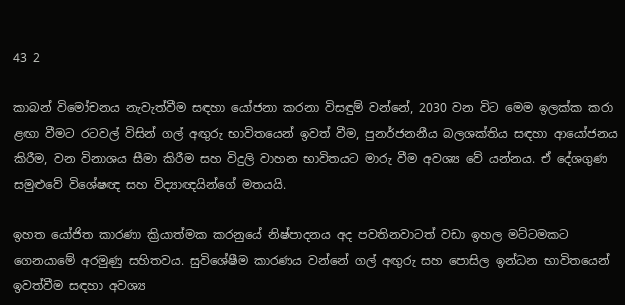43 2

කාබන් විමෝචනය නැවැත්වීම සඳහා යෝජනා කරනා විසඳුම් වන්නේ, 2030 වන විට මෙම ඉලක්ක කරා ළඟා වීමට රටවල් විසින් ගල් අඟුරු භාවිතයෙන් ඉවත් වීම, පුනර්ජනනීය බලශක්තිය සඳහා ආයෝජනය කිරීම, වන විනාශය සීමා කිරීම සහ විදුලි වාහන භාවිතයට මාරු වීම අවශ්‍ය වේ යන්නය. ඒ දේශගුණ සමුළුවේ විශේෂඥ සහ විද්‍යාඥයින්ගේ මතයයි.

ඉහත යෝජිත කාරණා ක්‍රියාත්මක කරනුයේ නිෂ්පාදනය අද පවතිනවාටත් වඩා ඉහල මට්ටමකට ගෙනයාමේ අරමුණු සහිතවය. සුවිශේෂීම කාරණය වන්නේ ගල් අඟුරු සහ පොසිල ඉන්ධන භාවිතයෙන් ඉවත්වීම සඳහා අවශ්‍ය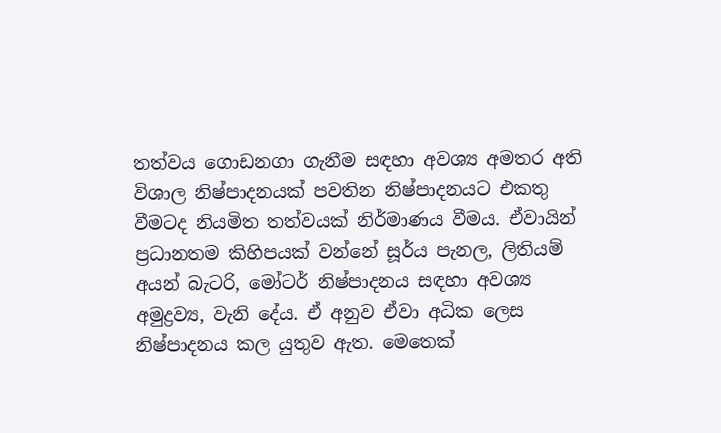තත්වය ගොඩනගා ගැනීම සඳහා අවශ්‍ය අමතර අති විශාල නිෂ්පාදනයක් පවතින නිෂ්පාදනයට එකතු වීමටද නියමිත තත්වයක් නිර්මාණය වීමය. ඒවායින් ප්‍රධානතම කිහිපයක් වන්නේ සූර්ය පැනල, ලිතියම් අයන් බැටරි, මෝටර් නිෂ්පාදනය සඳහා අවශ්‍ය අමුද්‍රව්‍ය, වැනි දේය. ඒ අනුව ඒවා අධික ලෙස නිෂ්පාදනය කල යුතුව ඇත. මෙතෙක්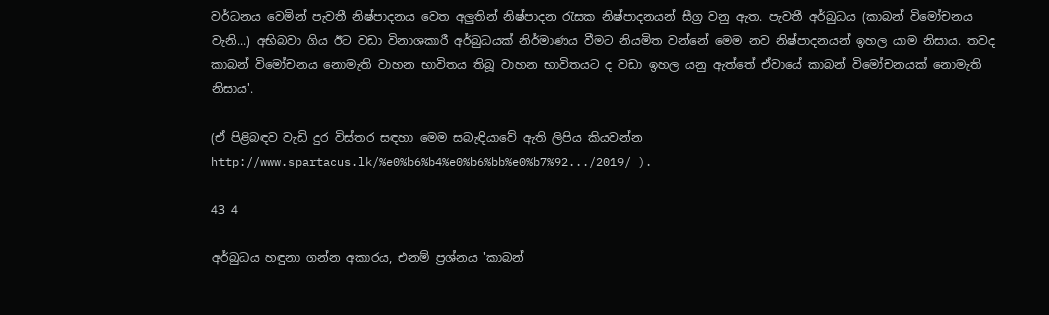වර්ධනය වෙමින් පැවතී නිෂ්පාදනය වෙත අලුතින් නිෂ්පාදන රැසක නිෂ්පාදනයන් සීග්‍ර වනු ඇත. පැවතී අර්බුධය (කාබන් විමෝචනය වැනි...) අභිබවා ගිය ඊට වඩා විනාශකාරී අර්බුධයක් නිර්මාණය වීමට නියමිත වන්නේ මෙම නව නිෂ්පාදනයන් ඉහල යාම නිසාය. තවද කාබන් විමෝචනය නොමැති වාහන භාවිතය තිබූ වාහන භාවිතයට ද වඩා ඉහල යනු ඇත්තේ ඒවායේ කාබන් විමෝචනයක් නොමැති නිසාය'.

(ඒ පිළිබඳව වැඩි දුර විස්තර සඳහා මෙම සබැඳියාවේ ඇති ලිපිය කියවන්න http://www.spartacus.lk/%e0%b6%b4%e0%b6%bb%e0%b7%92.../2019/ ).

43 4

අර්බුධය හඳුනා ගන්න අකාරය, එනම් ප්‍රශ්නය 'කාබන්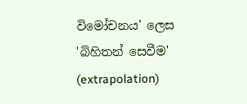විමෝචනය' ලෙස 'බිහිතන් සෙවීම' (extrapolation)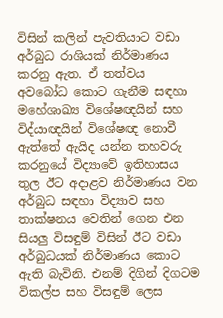විසින් කලින් පැවතියාට වඩා අර්බුධ රාශියක් නිර්මාණය කරනු ඇත. ඒ තත්වය අවබෝධ කොට ගැනීම සඳහා මහේශාඛ්‍ය විශේෂඥයින් සහ විද්යාඥයින් විශේෂඥ නොවී ඇත්තේ ඇයිද යන්න තහවරු කරනුයේ විද්‍යාවේ ඉතිහාසය තුල ඊට අදාළව නිර්මාණය වන අර්බුධ සඳහා විද්‍යාව සහ තාක්ෂනය වෙතින් ගෙන එන සියලු විසඳුම් විසින් ඊට වඩා අර්බුධයක් නිර්මාණය කොට ඇති බැවිනි. එනම් දිගින් දිගටම විකල්ප සහ විසඳුම් ලෙස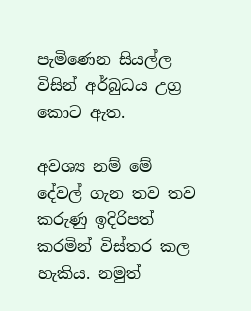පැමිණෙන සියල්ල විසින් අර්බුධය උග්‍ර කොට ඇත.

අවශ්‍ය නම් මේ දේවල් ගැන තව තව කරුණු ඉදිරිපත් කරමින් විස්තර කල හැකිය. නමුත්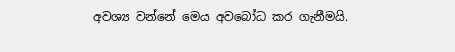අවශ්‍ය වන්නේ මෙය අවබෝධ කර ගැනීමයි.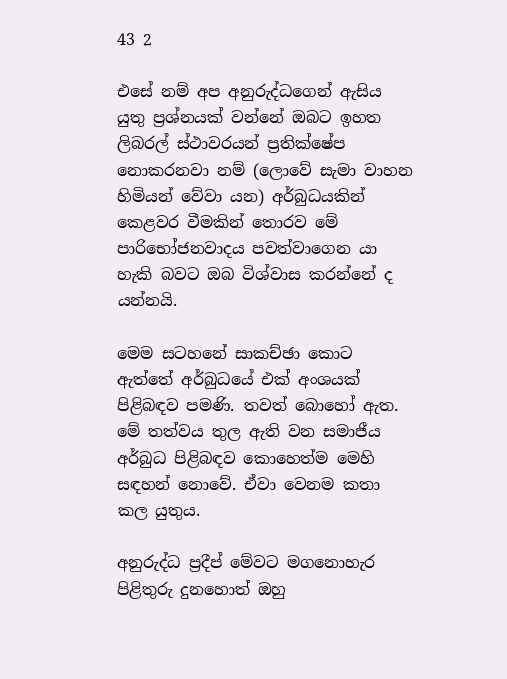43 2

එසේ නම් අප අනුරුද්ධගෙන් ඇසිය යුතු ප්‍රශ්නයක් වන්නේ ඔබට ඉහත ලිබරල් ස්ථාවරයන් ප්‍රතික්ෂේප නොකරනවා නම් (ලොවේ සැමා වාහන හිමියන් වේවා යන) අර්බුධයකින් කෙළවර වීමකින් තොරව මේ පාරිභෝජනවාදය පවත්වාගෙන යා හැකි බවට ඔබ විශ්වාස කරන්නේ ද යන්නයි.

මෙම සටහනේ සාකච්ඡා කොට ඇත්තේ අර්බුධයේ එක් අංශයක් පිළිබඳව පමණි. තවත් බොහෝ ඇත. මේ තත්වය තුල ඇති වන සමාජීය අර්බුධ පිළිබඳව කොහෙත්ම මෙහි සඳහන් නොවේ. ඒවා වෙනම කතා කල යුතුය.

අනුරුද්ධ ප්‍රදීප් මේවට මගනොහැර පිළිතුරු දුනහොත් ඔහු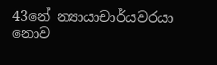43නේ න්‍යායාචාර්යවරයා නොව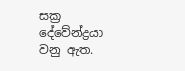සක්‍ර දේවේන්ද්‍රයා වනු ඇත.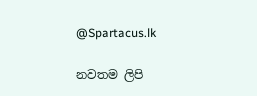@Spartacus.lk

නවතම ලිපි